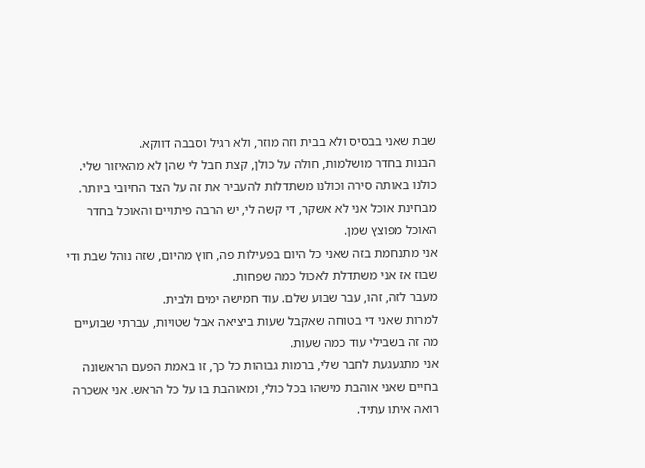שבת שאני בבסיס ולא בבית וזה מוזר, ולא רגיל וסבבה דווקא.
הבנות בחדר מושלמות, חולה על כולן, קצת חבל לי שהן לא מהאיזור שלי. כולנו באותה סירה וכולנו משתדלות להעביר את זה על הצד החיובי ביותר. מבחינת אוכל אני לא אשקר, די קשה לי, יש הרבה פיתויים והאוכל בחדר האוכל מפוצץ שמן.
אני מתנחמת בזה שאני כל היום בפעילות פה, חוץ מהיום, שזה נוהל שבת ודי שבוז אז אני משתדלת לאכול כמה שפחות.
מעבר לזה, זהו, עבר שבוע שלם. עוד חמישה ימים ולבית.
למרות שאני די בטוחה שאקבל שעות ביציאה אבל שטויות, עברתי שבועיים מה זה בשבילי עוד כמה שעות.
אני מתגעגעת לחבר שלי, ברמות גבוהות כל כך, זו באמת הפעם הראשונה בחיים שאני אוהבת מישהו בכל כולי, ומאוהבת בו על כל הראש. אני אשכרה רואה איתו עתיד.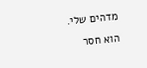מדהים שלי. הוא חסר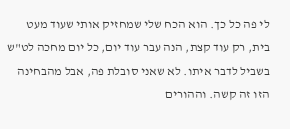לי פה כל כך. הוא הכח שלי שמחזיק אותי שעוד מעט בית, רק עוד קצת, הנה עבר עוד יום, כל יום מחכה לט"ש בשביל לדבר איתו. לא שאני סובלת פה, אבל מהבחינה הזו זה קשה. וההורים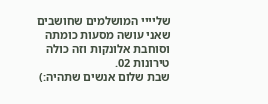שליייי המושלמים שחושבים שאני עושה מסעות כומתה וסוחבת אלונקות וזה כולה טירונות 02.
שבת שלום אנשים שתהיה:)